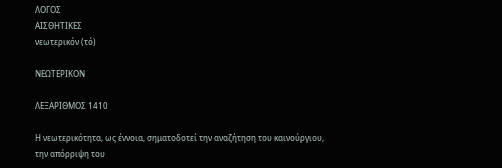ΛΟΓΟΣ
ΑΙΣΘΗΤΙΚΕΣ
νεωτερικόν (τό)

ΝΕΩΤΕΡΙΚΟΝ

ΛΕΞΑΡΙΘΜΟΣ 1410

Η νεωτερικότητα, ως έννοια, σηματοδοτεί την αναζήτηση του καινούργιου, την απόρριψη του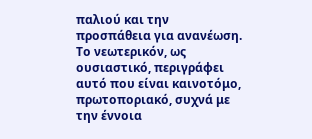παλιού και την προσπάθεια για ανανέωση. Το νεωτερικόν, ως ουσιαστικό, περιγράφει αυτό που είναι καινοτόμο, πρωτοποριακό, συχνά με την έννοια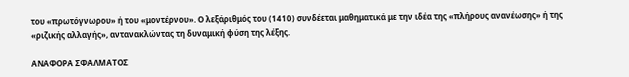του «πρωτόγνωρου» ή του «μοντέρνου». Ο λεξάριθμός του (1410) συνδέεται μαθηματικά με την ιδέα της «πλήρους ανανέωσης» ή της «ριζικής αλλαγής», αντανακλώντας τη δυναμική φύση της λέξης.

ΑΝΑΦΟΡΑ ΣΦΑΛΜΑΤΟΣ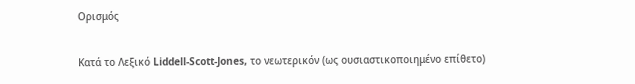Ορισμός

Κατά το Λεξικό Liddell-Scott-Jones, το νεωτερικόν (ως ουσιαστικοποιημένο επίθετο)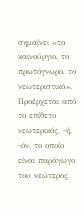σημαίνει «το καινούργιο, το πρωτόγνωρο, το νεωτεριστικό». Προέρχεται από το επίθετο νεωτερικός, -ή, -όν, το οποίο είναι παράγωγο του νεώτερος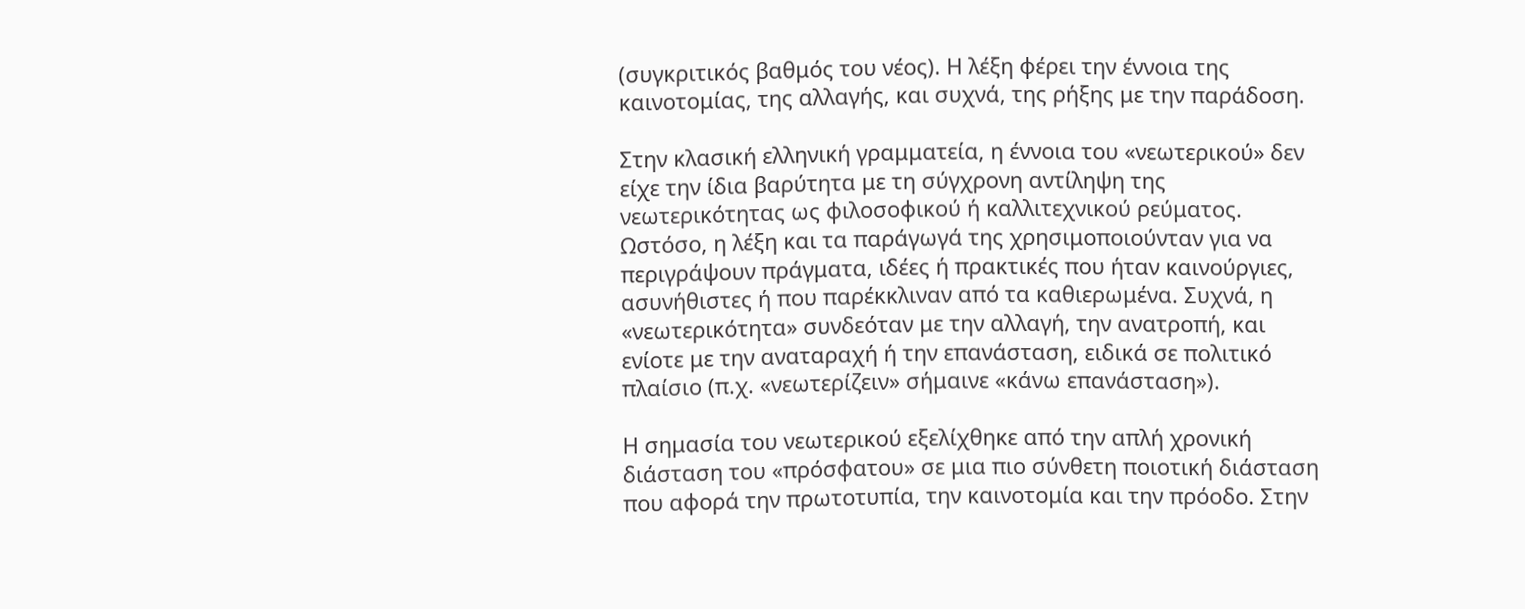(συγκριτικός βαθμός του νέος). Η λέξη φέρει την έννοια της καινοτομίας, της αλλαγής, και συχνά, της ρήξης με την παράδοση.

Στην κλασική ελληνική γραμματεία, η έννοια του «νεωτερικού» δεν είχε την ίδια βαρύτητα με τη σύγχρονη αντίληψη της νεωτερικότητας ως φιλοσοφικού ή καλλιτεχνικού ρεύματος. Ωστόσο, η λέξη και τα παράγωγά της χρησιμοποιούνταν για να περιγράψουν πράγματα, ιδέες ή πρακτικές που ήταν καινούργιες, ασυνήθιστες ή που παρέκκλιναν από τα καθιερωμένα. Συχνά, η «νεωτερικότητα» συνδεόταν με την αλλαγή, την ανατροπή, και ενίοτε με την αναταραχή ή την επανάσταση, ειδικά σε πολιτικό πλαίσιο (π.χ. «νεωτερίζειν» σήμαινε «κάνω επανάσταση»).

Η σημασία του νεωτερικού εξελίχθηκε από την απλή χρονική διάσταση του «πρόσφατου» σε μια πιο σύνθετη ποιοτική διάσταση που αφορά την πρωτοτυπία, την καινοτομία και την πρόοδο. Στην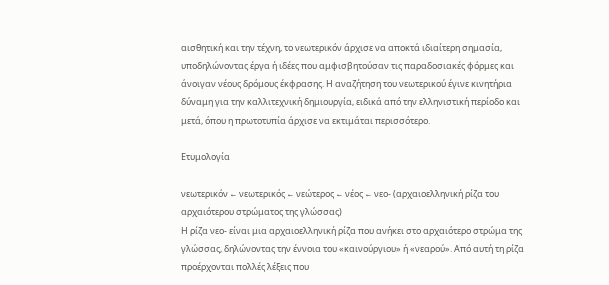αισθητική και την τέχνη, το νεωτερικόν άρχισε να αποκτά ιδιαίτερη σημασία, υποδηλώνοντας έργα ή ιδέες που αμφισβητούσαν τις παραδοσιακές φόρμες και άνοιγαν νέους δρόμους έκφρασης. Η αναζήτηση του νεωτερικού έγινε κινητήρια δύναμη για την καλλιτεχνική δημιουργία, ειδικά από την ελληνιστική περίοδο και μετά, όπου η πρωτοτυπία άρχισε να εκτιμάται περισσότερο.

Ετυμολογία

νεωτερικόν ← νεωτερικός ← νεώτερος ← νέος ← νεο- (αρχαιοελληνική ρίζα του αρχαιότερου στρώματος της γλώσσας)
Η ρίζα νεο- είναι μια αρχαιοελληνική ρίζα που ανήκει στο αρχαιότερο στρώμα της γλώσσας, δηλώνοντας την έννοια του «καινούργιου» ή «νεαρού». Από αυτή τη ρίζα προέρχονται πολλές λέξεις που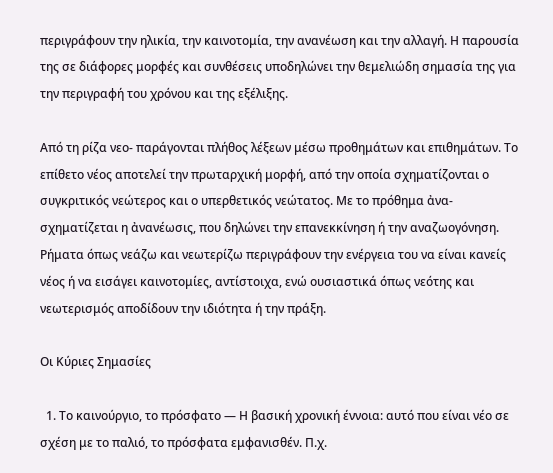περιγράφουν την ηλικία, την καινοτομία, την ανανέωση και την αλλαγή. Η παρουσία της σε διάφορες μορφές και συνθέσεις υποδηλώνει την θεμελιώδη σημασία της για την περιγραφή του χρόνου και της εξέλιξης.

Από τη ρίζα νεο- παράγονται πλήθος λέξεων μέσω προθημάτων και επιθημάτων. Το επίθετο νέος αποτελεί την πρωταρχική μορφή, από την οποία σχηματίζονται ο συγκριτικός νεώτερος και ο υπερθετικός νεώτατος. Με το πρόθημα ἀνα- σχηματίζεται η ἀνανέωσις, που δηλώνει την επανεκκίνηση ή την αναζωογόνηση. Ρήματα όπως νεάζω και νεωτερίζω περιγράφουν την ενέργεια του να είναι κανείς νέος ή να εισάγει καινοτομίες, αντίστοιχα, ενώ ουσιαστικά όπως νεότης και νεωτερισμός αποδίδουν την ιδιότητα ή την πράξη.

Οι Κύριες Σημασίες

  1. Το καινούργιο, το πρόσφατο — Η βασική χρονική έννοια: αυτό που είναι νέο σε σχέση με το παλιό, το πρόσφατα εμφανισθέν. Π.χ.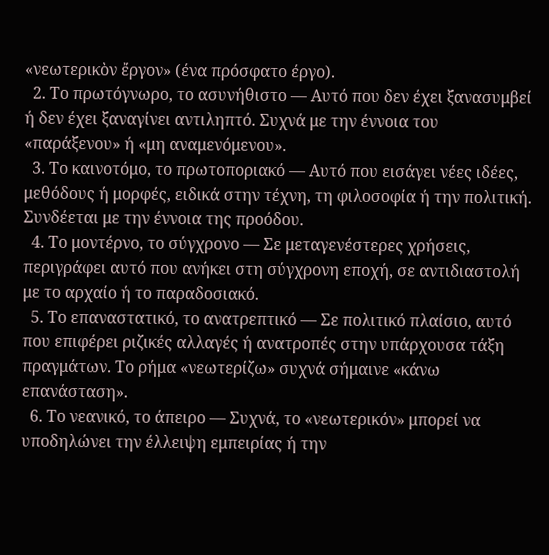«νεωτερικὸν ἔργον» (ένα πρόσφατο έργο).
  2. Το πρωτόγνωρο, το ασυνήθιστο — Αυτό που δεν έχει ξανασυμβεί ή δεν έχει ξαναγίνει αντιληπτό. Συχνά με την έννοια του «παράξενου» ή «μη αναμενόμενου».
  3. Το καινοτόμο, το πρωτοποριακό — Αυτό που εισάγει νέες ιδέες, μεθόδους ή μορφές, ειδικά στην τέχνη, τη φιλοσοφία ή την πολιτική. Συνδέεται με την έννοια της προόδου.
  4. Το μοντέρνο, το σύγχρονο — Σε μεταγενέστερες χρήσεις, περιγράφει αυτό που ανήκει στη σύγχρονη εποχή, σε αντιδιαστολή με το αρχαίο ή το παραδοσιακό.
  5. Το επαναστατικό, το ανατρεπτικό — Σε πολιτικό πλαίσιο, αυτό που επιφέρει ριζικές αλλαγές ή ανατροπές στην υπάρχουσα τάξη πραγμάτων. Το ρήμα «νεωτερίζω» συχνά σήμαινε «κάνω επανάσταση».
  6. Το νεανικό, το άπειρο — Συχνά, το «νεωτερικόν» μπορεί να υποδηλώνει την έλλειψη εμπειρίας ή την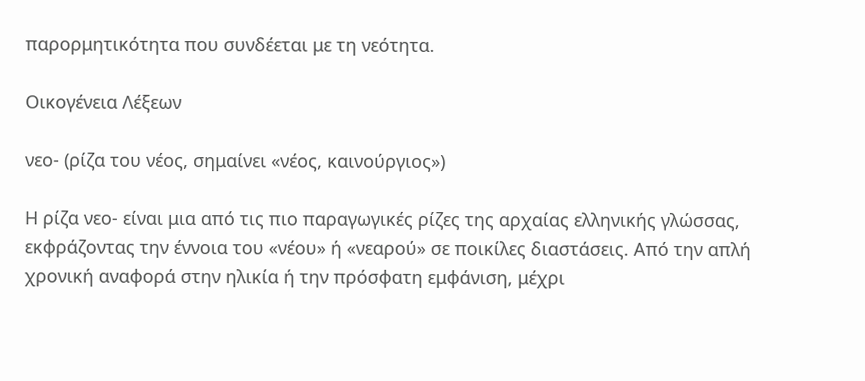παρορμητικότητα που συνδέεται με τη νεότητα.

Οικογένεια Λέξεων

νεο- (ρίζα του νέος, σημαίνει «νέος, καινούργιος»)

Η ρίζα νεο- είναι μια από τις πιο παραγωγικές ρίζες της αρχαίας ελληνικής γλώσσας, εκφράζοντας την έννοια του «νέου» ή «νεαρού» σε ποικίλες διαστάσεις. Από την απλή χρονική αναφορά στην ηλικία ή την πρόσφατη εμφάνιση, μέχρι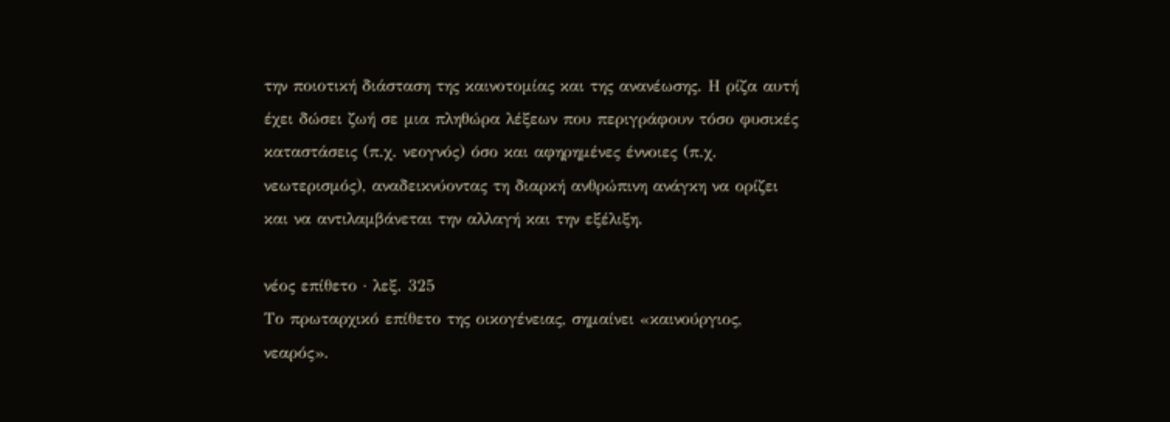την ποιοτική διάσταση της καινοτομίας και της ανανέωσης. Η ρίζα αυτή έχει δώσει ζωή σε μια πληθώρα λέξεων που περιγράφουν τόσο φυσικές καταστάσεις (π.χ. νεογνός) όσο και αφηρημένες έννοιες (π.χ. νεωτερισμός), αναδεικνύοντας τη διαρκή ανθρώπινη ανάγκη να ορίζει και να αντιλαμβάνεται την αλλαγή και την εξέλιξη.

νέος επίθετο · λεξ. 325
Το πρωταρχικό επίθετο της οικογένειας, σημαίνει «καινούργιος, νεαρός».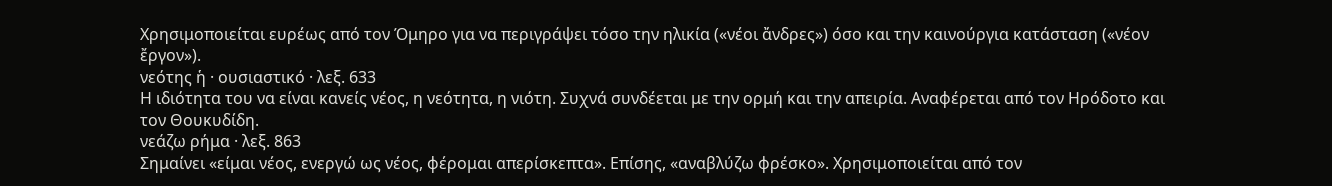Χρησιμοποιείται ευρέως από τον Όμηρο για να περιγράψει τόσο την ηλικία («νέοι ἄνδρες») όσο και την καινούργια κατάσταση («νέον ἔργον»).
νεότης ἡ · ουσιαστικό · λεξ. 633
Η ιδιότητα του να είναι κανείς νέος, η νεότητα, η νιότη. Συχνά συνδέεται με την ορμή και την απειρία. Αναφέρεται από τον Ηρόδοτο και τον Θουκυδίδη.
νεάζω ρήμα · λεξ. 863
Σημαίνει «είμαι νέος, ενεργώ ως νέος, φέρομαι απερίσκεπτα». Επίσης, «αναβλύζω φρέσκο». Χρησιμοποιείται από τον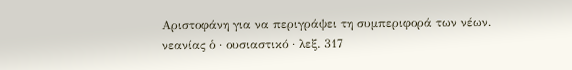Αριστοφάνη για να περιγράψει τη συμπεριφορά των νέων.
νεανίας ὁ · ουσιαστικό · λεξ. 317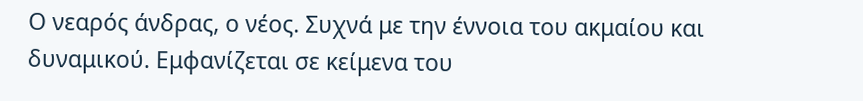Ο νεαρός άνδρας, ο νέος. Συχνά με την έννοια του ακμαίου και δυναμικού. Εμφανίζεται σε κείμενα του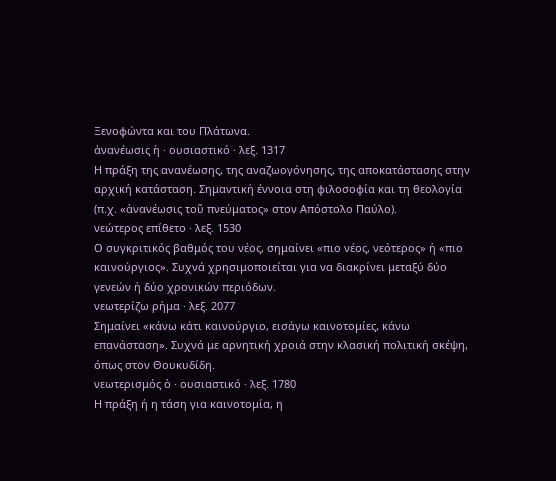Ξενοφώντα και του Πλάτωνα.
ἀνανέωσις ἡ · ουσιαστικό · λεξ. 1317
Η πράξη της ανανέωσης, της αναζωογόνησης, της αποκατάστασης στην αρχική κατάσταση. Σημαντική έννοια στη φιλοσοφία και τη θεολογία (π.χ. «ἀνανέωσις τοῦ πνεύματος» στον Απόστολο Παύλο).
νεώτερος επίθετο · λεξ. 1530
Ο συγκριτικός βαθμός του νέος, σημαίνει «πιο νέος, νεότερος» ή «πιο καινούργιος». Συχνά χρησιμοποιείται για να διακρίνει μεταξύ δύο γενεών ή δύο χρονικών περιόδων.
νεωτερίζω ρήμα · λεξ. 2077
Σημαίνει «κάνω κάτι καινούργιο, εισάγω καινοτομίες, κάνω επανάσταση». Συχνά με αρνητική χροιά στην κλασική πολιτική σκέψη, όπως στον Θουκυδίδη.
νεωτερισμός ὁ · ουσιαστικό · λεξ. 1780
Η πράξη ή η τάση για καινοτομία, η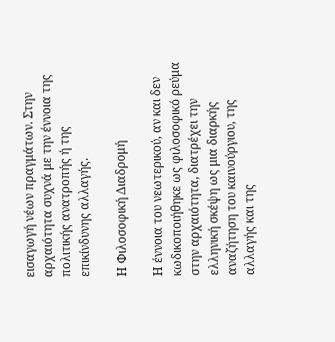εισαγωγή νέων πραγμάτων. Στην αρχαιότητα συχνά με την έννοια της πολιτικής ανατροπής ή της επικίνδυνης αλλαγής.

Η Φιλοσοφική Διαδρομή

Η έννοια του νεωτερικού, αν και δεν κωδικοποιήθηκε ως φιλοσοφικό ρεύμα στην αρχαιότητα, διατρέχει την ελληνική σκέψη ως μια διαρκής αναζήτηση του καινούργιου, της αλλαγής και της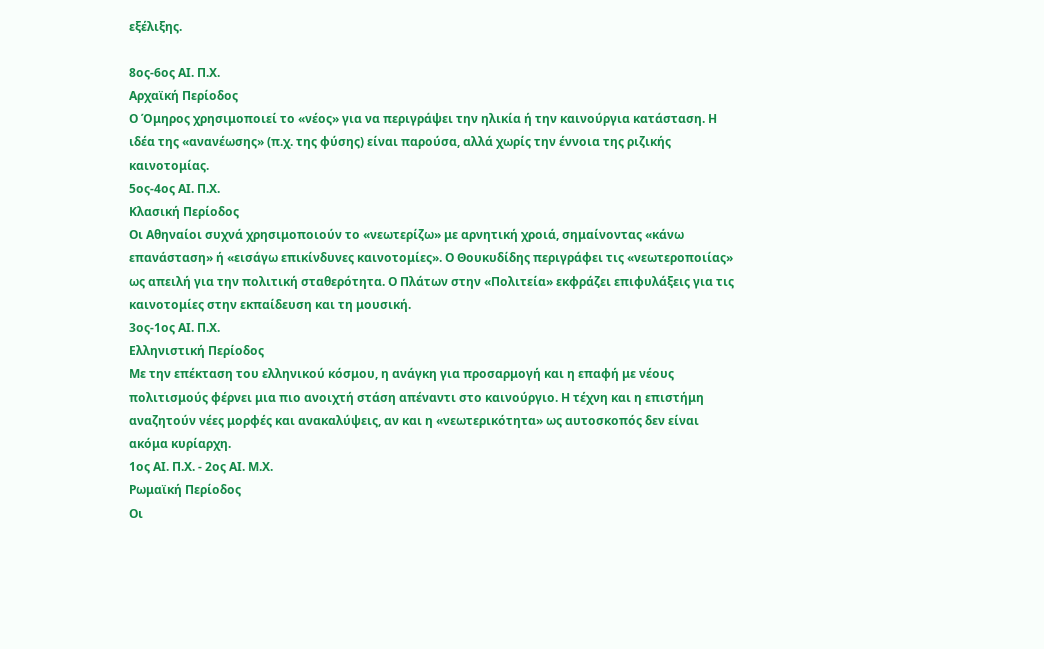εξέλιξης.

8ος-6ος ΑΙ. Π.Χ.
Αρχαϊκή Περίοδος
Ο Όμηρος χρησιμοποιεί το «νέος» για να περιγράψει την ηλικία ή την καινούργια κατάσταση. Η ιδέα της «ανανέωσης» (π.χ. της φύσης) είναι παρούσα, αλλά χωρίς την έννοια της ριζικής καινοτομίας.
5ος-4ος ΑΙ. Π.Χ.
Κλασική Περίοδος
Οι Αθηναίοι συχνά χρησιμοποιούν το «νεωτερίζω» με αρνητική χροιά, σημαίνοντας «κάνω επανάσταση» ή «εισάγω επικίνδυνες καινοτομίες». Ο Θουκυδίδης περιγράφει τις «νεωτεροποιίας» ως απειλή για την πολιτική σταθερότητα. Ο Πλάτων στην «Πολιτεία» εκφράζει επιφυλάξεις για τις καινοτομίες στην εκπαίδευση και τη μουσική.
3ος-1ος ΑΙ. Π.Χ.
Ελληνιστική Περίοδος
Με την επέκταση του ελληνικού κόσμου, η ανάγκη για προσαρμογή και η επαφή με νέους πολιτισμούς φέρνει μια πιο ανοιχτή στάση απέναντι στο καινούργιο. Η τέχνη και η επιστήμη αναζητούν νέες μορφές και ανακαλύψεις, αν και η «νεωτερικότητα» ως αυτοσκοπός δεν είναι ακόμα κυρίαρχη.
1ος ΑΙ. Π.Χ. - 2ος ΑΙ. Μ.Χ.
Ρωμαϊκή Περίοδος
Οι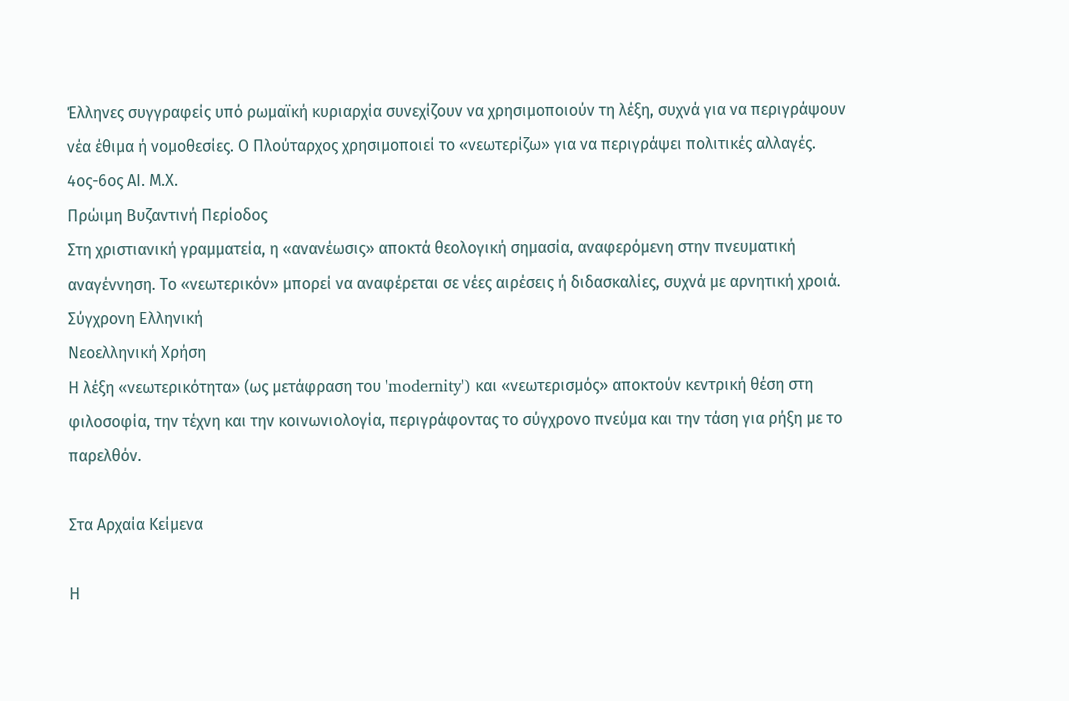Έλληνες συγγραφείς υπό ρωμαϊκή κυριαρχία συνεχίζουν να χρησιμοποιούν τη λέξη, συχνά για να περιγράψουν νέα έθιμα ή νομοθεσίες. Ο Πλούταρχος χρησιμοποιεί το «νεωτερίζω» για να περιγράψει πολιτικές αλλαγές.
4ος-6ος ΑΙ. Μ.Χ.
Πρώιμη Βυζαντινή Περίοδος
Στη χριστιανική γραμματεία, η «ανανέωσις» αποκτά θεολογική σημασία, αναφερόμενη στην πνευματική αναγέννηση. Το «νεωτερικόν» μπορεί να αναφέρεται σε νέες αιρέσεις ή διδασκαλίες, συχνά με αρνητική χροιά.
Σύγχρονη Ελληνική
Νεοελληνική Χρήση
Η λέξη «νεωτερικότητα» (ως μετάφραση του 'modernity') και «νεωτερισμός» αποκτούν κεντρική θέση στη φιλοσοφία, την τέχνη και την κοινωνιολογία, περιγράφοντας το σύγχρονο πνεύμα και την τάση για ρήξη με το παρελθόν.

Στα Αρχαία Κείμενα

Η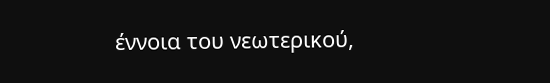έννοια του νεωτερικού,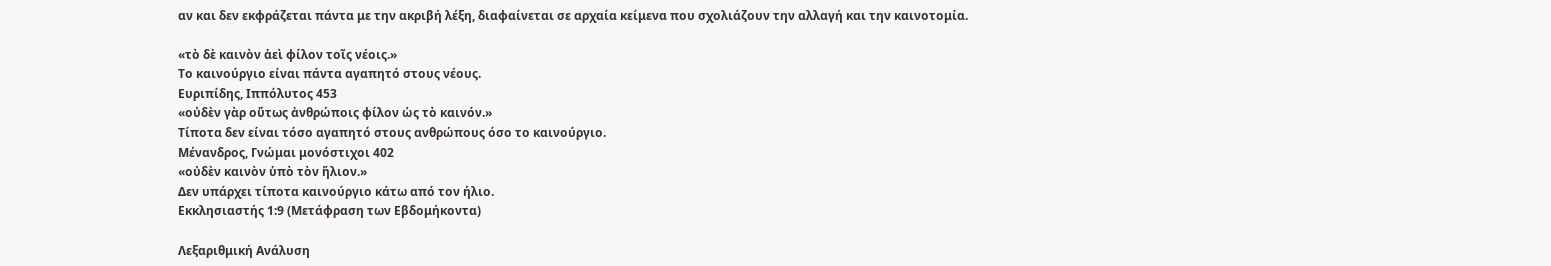αν και δεν εκφράζεται πάντα με την ακριβή λέξη, διαφαίνεται σε αρχαία κείμενα που σχολιάζουν την αλλαγή και την καινοτομία.

«τὸ δὲ καινὸν ἀεὶ φίλον τοῖς νέοις.»
Το καινούργιο είναι πάντα αγαπητό στους νέους.
Ευριπίδης, Ιππόλυτος 453
«οὐδὲν γὰρ οὕτως ἀνθρώποις φίλον ὡς τὸ καινόν.»
Τίποτα δεν είναι τόσο αγαπητό στους ανθρώπους όσο το καινούργιο.
Μένανδρος, Γνώμαι μονόστιχοι 402
«οὐδὲν καινὸν ὑπὸ τὸν ἥλιον.»
Δεν υπάρχει τίποτα καινούργιο κάτω από τον ήλιο.
Εκκλησιαστής 1:9 (Μετάφραση των Εβδομήκοντα)

Λεξαριθμική Ανάλυση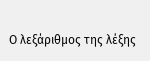Ο λεξάριθμος της λέξης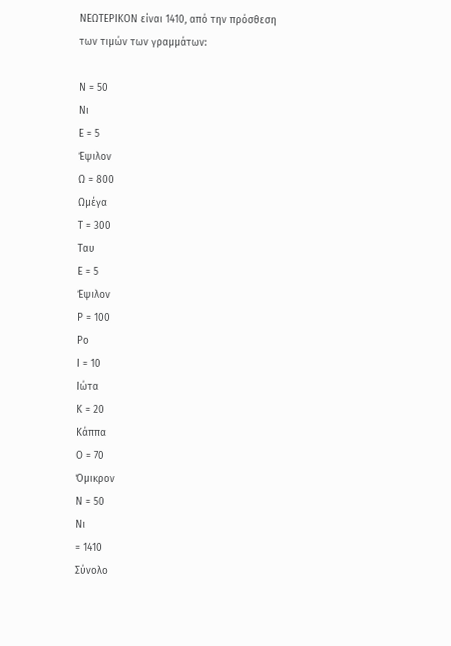ΝΕΩΤΕΡΙΚΟΝ είναι 1410, από την πρόσθεση των τιμών των γραμμάτων:

Ν = 50
Νι
Ε = 5
Έψιλον
Ω = 800
Ωμέγα
Τ = 300
Ταυ
Ε = 5
Έψιλον
Ρ = 100
Ρο
Ι = 10
Ιώτα
Κ = 20
Κάππα
Ο = 70
Όμικρον
Ν = 50
Νι
= 1410
Σύνολο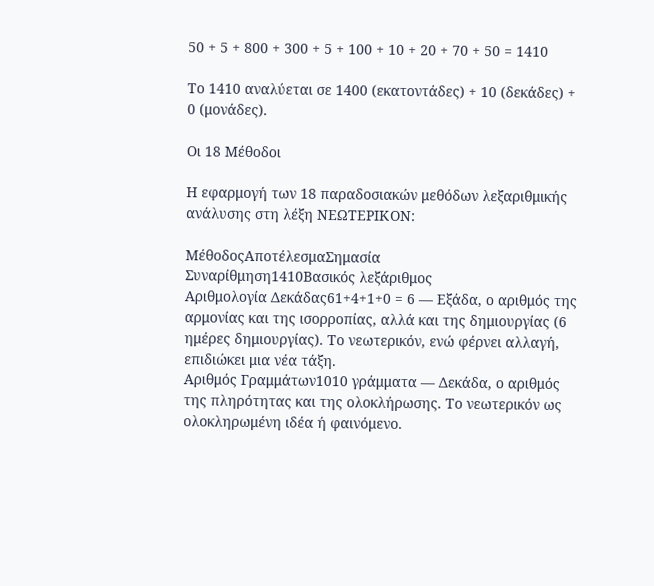50 + 5 + 800 + 300 + 5 + 100 + 10 + 20 + 70 + 50 = 1410

Το 1410 αναλύεται σε 1400 (εκατοντάδες) + 10 (δεκάδες) + 0 (μονάδες).

Οι 18 Μέθοδοι

Η εφαρμογή των 18 παραδοσιακών μεθόδων λεξαριθμικής ανάλυσης στη λέξη ΝΕΩΤΕΡΙΚΟΝ:

ΜέθοδοςΑποτέλεσμαΣημασία
Συναρίθμηση1410Βασικός λεξάριθμος
Αριθμολογία Δεκάδας61+4+1+0 = 6 — Εξάδα, ο αριθμός της αρμονίας και της ισορροπίας, αλλά και της δημιουργίας (6 ημέρες δημιουργίας). Το νεωτερικόν, ενώ φέρνει αλλαγή, επιδιώκει μια νέα τάξη.
Αριθμός Γραμμάτων1010 γράμματα — Δεκάδα, ο αριθμός της πληρότητας και της ολοκλήρωσης. Το νεωτερικόν ως ολοκληρωμένη ιδέα ή φαινόμενο.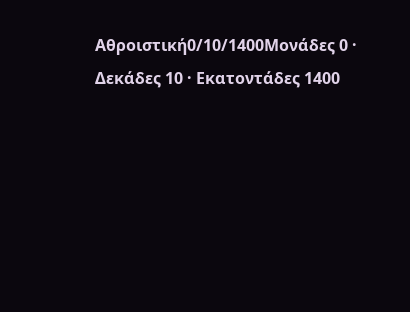Αθροιστική0/10/1400Μονάδες 0 · Δεκάδες 10 · Εκατοντάδες 1400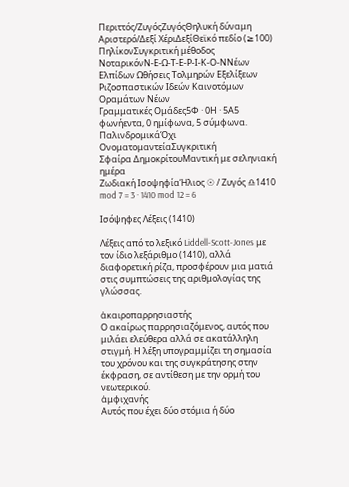Περιττός/ΖυγόςΖυγόςΘηλυκή δύναμη
Αριστερό/Δεξί ΧέριΔεξίΘεϊκό πεδίο (≥100)
ΠηλίκονΣυγκριτική μέθοδος
ΝοταρικόνΝ-Ε-Ω-Τ-Ε-Ρ-Ι-Κ-Ο-ΝΝέων Ελπίδων Ωθήσεις Τολμηρών Εξελίξεων Ριζοσπαστικών Ιδεών Καινοτόμων Οραμάτων Νέων
Γραμματικές Ομάδες5Φ · 0Η · 5Α5 φωνήεντα, 0 ημίφωνα, 5 σύμφωνα.
ΠαλινδρομικάΌχι
ΟνοματομαντείαΣυγκριτική
Σφαίρα ΔημοκρίτουΜαντική με σεληνιακή ημέρα
Ζωδιακή ΙσοψηφίαΉλιος ☉ / Ζυγός ♎1410 mod 7 = 3 · 1410 mod 12 = 6

Ισόψηφες Λέξεις (1410)

Λέξεις από το λεξικό Liddell-Scott-Jones με τον ίδιο λεξάριθμο (1410), αλλά διαφορετική ρίζα, προσφέρουν μια ματιά στις συμπτώσεις της αριθμολογίας της γλώσσας.

ἀκαιροπαρρησιαστής
Ο ακαίρως παρρησιαζόμενος, αυτός που μιλάει ελεύθερα αλλά σε ακατάλληλη στιγμή. Η λέξη υπογραμμίζει τη σημασία του χρόνου και της συγκράτησης στην έκφραση, σε αντίθεση με την ορμή του νεωτερικού.
ἀμφιχανής
Αυτός που έχει δύο στόμια ή δύο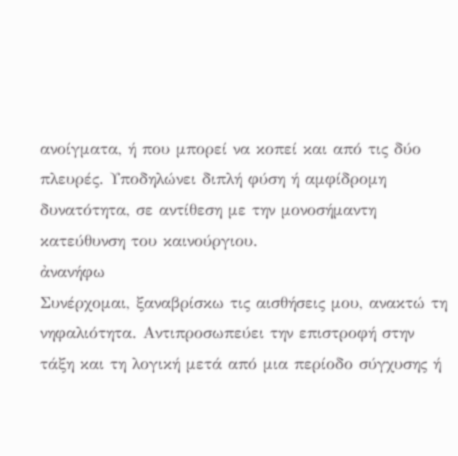ανοίγματα, ή που μπορεί να κοπεί και από τις δύο πλευρές. Υποδηλώνει διπλή φύση ή αμφίδρομη δυνατότητα, σε αντίθεση με την μονοσήμαντη κατεύθυνση του καινούργιου.
ἀνανήφω
Συνέρχομαι, ξαναβρίσκω τις αισθήσεις μου, ανακτώ τη νηφαλιότητα. Αντιπροσωπεύει την επιστροφή στην τάξη και τη λογική μετά από μια περίοδο σύγχυσης ή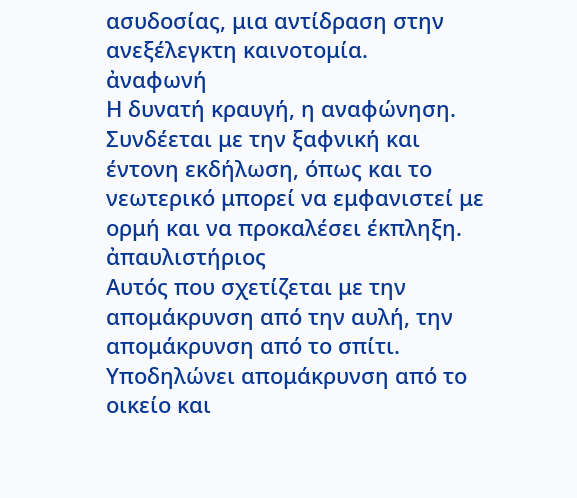ασυδοσίας, μια αντίδραση στην ανεξέλεγκτη καινοτομία.
ἀναφωνή
Η δυνατή κραυγή, η αναφώνηση. Συνδέεται με την ξαφνική και έντονη εκδήλωση, όπως και το νεωτερικό μπορεί να εμφανιστεί με ορμή και να προκαλέσει έκπληξη.
ἀπαυλιστήριος
Αυτός που σχετίζεται με την απομάκρυνση από την αυλή, την απομάκρυνση από το σπίτι. Υποδηλώνει απομάκρυνση από το οικείο και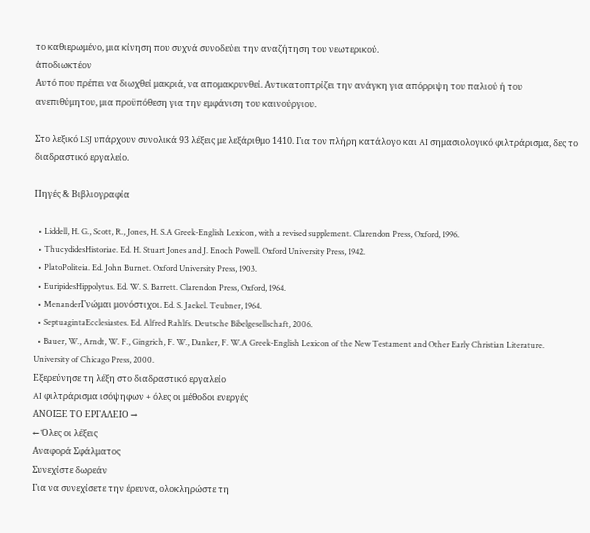το καθιερωμένο, μια κίνηση που συχνά συνοδεύει την αναζήτηση του νεωτερικού.
ἀποδιωκτέον
Αυτό που πρέπει να διωχθεί μακριά, να απομακρυνθεί. Αντικατοπτρίζει την ανάγκη για απόρριψη του παλιού ή του ανεπιθύμητου, μια προϋπόθεση για την εμφάνιση του καινούργιου.

Στο λεξικό LSJ υπάρχουν συνολικά 93 λέξεις με λεξάριθμο 1410. Για τον πλήρη κατάλογο και AI σημασιολογικό φιλτράρισμα, δες το διαδραστικό εργαλείο.

Πηγές & Βιβλιογραφία

  • Liddell, H. G., Scott, R., Jones, H. S.A Greek-English Lexicon, with a revised supplement. Clarendon Press, Oxford, 1996.
  • ThucydidesHistoriae. Ed. H. Stuart Jones and J. Enoch Powell. Oxford University Press, 1942.
  • PlatoPoliteia. Ed. John Burnet. Oxford University Press, 1903.
  • EuripidesHippolytus. Ed. W. S. Barrett. Clarendon Press, Oxford, 1964.
  • MenanderΓνώμαι μονόστιχοι. Ed. S. Jaekel. Teubner, 1964.
  • SeptuagintaEcclesiastes. Ed. Alfred Rahlfs. Deutsche Bibelgesellschaft, 2006.
  • Bauer, W., Arndt, W. F., Gingrich, F. W., Danker, F. W.A Greek-English Lexicon of the New Testament and Other Early Christian Literature. University of Chicago Press, 2000.
Εξερεύνησε τη λέξη στο διαδραστικό εργαλείο
AI φιλτράρισμα ισόψηφων + όλες οι μέθοδοι ενεργές
ΑΝΟΙΞΕ ΤΟ ΕΡΓΑΛΕΙΟ →
← Όλες οι λέξεις
Αναφορά Σφάλματος
Συνεχίστε δωρεάν
Για να συνεχίσετε την έρευνα, ολοκληρώστε τη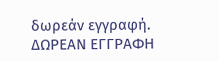δωρεάν εγγραφή.
ΔΩΡΕΑΝ ΕΓΓΡΑΦΗ